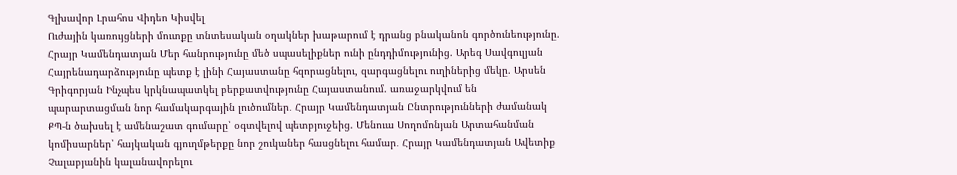Գլխավոր Լրահոս Վիդեո Կիսվել
Ուժային կառույցների մուտքը տնտեսական օղակներ խաթարում է դրանց բնականոն գործունեությունը. Հրայր Կամենդատյան Մեր հանրությունը մեծ սպասելիքներ ունի ընդդիմությունից. Արեգ Սավգուլյան Հայրենադարձությունը պետք է լինի Հայաստանը հզորացնելու, զարգացնելու ուղիներից մեկը. Արսեն Գրիգորյան Ինչպես կրկնապատկել բերքատվությունը Հայաստանում. առաջարկվում են պարարտացման նոր համակարգային լուծումներ․ Հրայր Կամենդատյան Ընտրությունների ժամանակ ՔՊ-ն ծախսել է ամենաշատ գումարը՝ օգտվելով պետբյուջեից. Մենուա Սողոմոնյան Արտահանման կոմիսարներ՝ հայկական գյուղմթերքը նոր շուկաներ հասցնելու համար․ Հրայր Կամենդատյան Ավետիք Չալաբյանին կալանավորելու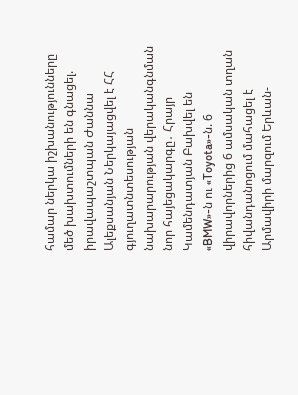համար ներկա իշխանությունները մեծ խախտումների են գնացել. իրավապաշտպան Ժաննա Ալեքսանյան Ներկայացվել է ՀՀ գյուղատնտեսության նախարարության վերականգնման նոր հայեցակարգը․ Հրայր Կամենդատյան Բախվել են «BMW»-ն ու «Toyota»-ն. 6 վիրավորներից 6 ամսական տղան հիվանդանոցում մահացել է Արմավիրի մարզում Երևան-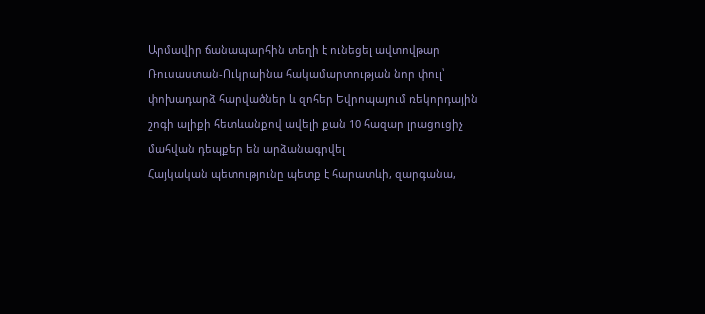Արմավիր ճանապարհին տեղի է ունեցել ավտովթար Ռուսաստան-Ուկրաինա հակամարտության նոր փուլ՝ փոխադարձ հարվածներ և զոհեր Եվրոպայում ռեկորդային շոգի ալիքի հետևանքով ավելի քան 10 հազար լրացուցիչ մահվան դեպքեր են արձանագրվել
Հայկական պետությունը պետք է հարատևի, զարգանա,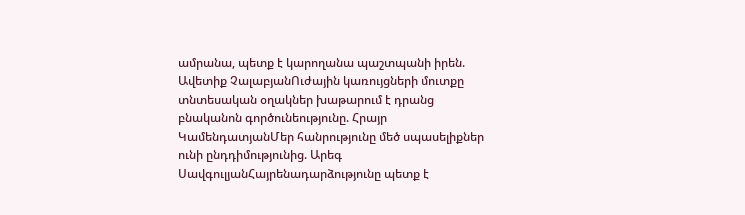ամրանա, պետք է կարողանա պաշտպանի իրեն. Ավետիք ՉալաբյանՈւժային կառույցների մուտքը տնտեսական օղակներ խաթարում է դրանց բնականոն գործունեությունը. Հրայր ԿամենդատյանՄեր հանրությունը մեծ սպասելիքներ ունի ընդդիմությունից. Արեգ ՍավգուլյանՀայրենադարձությունը պետք է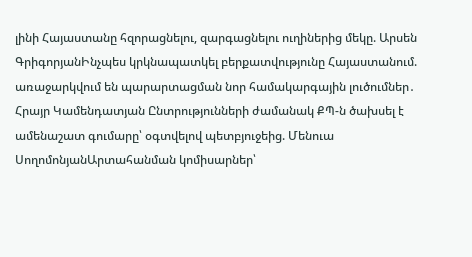լինի Հայաստանը հզորացնելու, զարգացնելու ուղիներից մեկը. Արսեն ԳրիգորյանԻնչպես կրկնապատկել բերքատվությունը Հայաստանում. առաջարկվում են պարարտացման նոր համակարգային լուծումներ․ Հրայր Կամենդատյան Ընտրությունների ժամանակ ՔՊ-ն ծախսել է ամենաշատ գումարը՝ օգտվելով պետբյուջեից. Մենուա ՍողոմոնյանԱրտահանման կոմիսարներ՝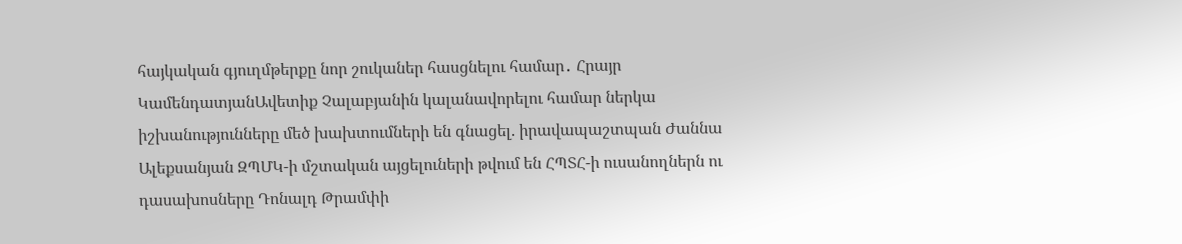հայկական գյուղմթերքը նոր շուկաներ հասցնելու համար․ Հրայր ԿամենդատյանԱվետիք Չալաբյանին կալանավորելու համար ներկա իշխանությունները մեծ խախտումների են գնացել. իրավապաշտպան Ժաննա Ալեքսանյան ԶՊՄԿ-ի մշտական այցելուների թվում են ՀՊՏՀ-ի ուսանողներն ու դասախոսները Դոնալդ Թրամփի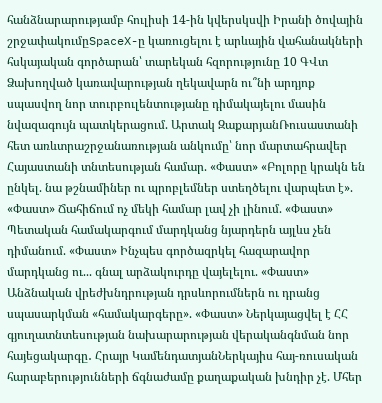հանձնարարությամբ հուլիսի 14-ին կվերսկսվի Իրանի ծովային շրջափակումըSpaceX-ը կառուցելու է արևային վահանակների հսկայական գործարան՝ տարեկան հզորությունը 10 ԳՎտ Ձախողված կառավարության ղեկավարն ու՞նի արդյոք սպասվող նոր տուրբուլենտությանը դիմակայելու մասին նվազագույն պատկերացում. Արտակ ԶաքարյանՌուսաստանի հետ առևտրաշրջանառության անկումը՝ նոր մարտահրավեր Հայաստանի տնտեսության համար. «Փաստ» «Բոլորը կրակն են ընկել. նա թշնամիներ ու պրոբլեմներ ստեղծելու վարպետ է». «Փաստ» Ճահիճում ոչ մեկի համար լավ չի լինում. «Փաստ» Պետական համակարգում մարդկանց նյարդերն այլևս չեն դիմանում. «Փաստ» Ինչպես գործազրկել հազարավոր մարդկանց ու... գնալ արձակուրդը վայելելու. «Փաստ» Անձնական վրեժխնդրության դրսևորումներն ու դրանց սպասարկման «համակարգերը». «Փաստ» Ներկայացվել է ՀՀ գյուղատնտեսության նախարարության վերականգնման նոր հայեցակարգը․ Հրայր ԿամենդատյանՆերկայիս հայ-ռուսական հարաբերությունների ճգնաժամը քաղաքական խնդիր չէ. Մհեր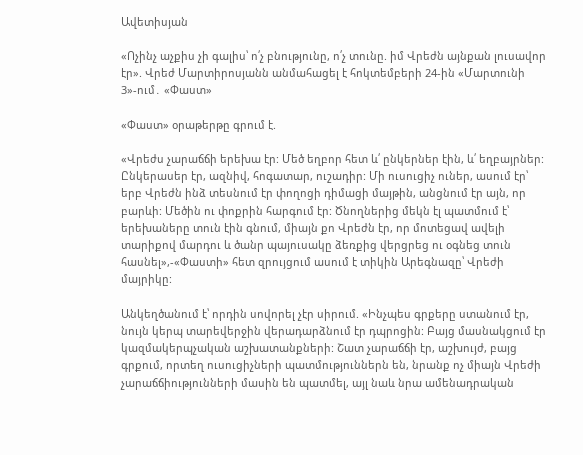Ավետիսյան

«Ոչինչ աչքիս չի գալիս՝ ո՛չ բնությունը, ո՛չ տունը. իմ Վրեժն այնքան լուսավոր էր». Վրեժ Մարտիրոսյանն անմահացել է հոկտեմբերի 24-ին «Մարտունի 3»-ում․ «Փաստ»

«Փաստ» օրաթերթը գրում է.

«Վրեժս չարաճճի երեխա էր: Մեծ եղբոր հետ և՛ ընկերներ էին, և՛ եղբայրներ: Ընկերասեր էր, ազնիվ, հոգատար, ուշադիր: Մի ուսուցիչ ուներ, ասում էր՝ երբ Վրեժն ինձ տեսնում էր փողոցի դիմացի մայթին, անցնում էր այն, որ բարևի: Մեծին ու փոքրին հարգում էր: Ծնողներից մեկն էլ պատմում է՝ երեխաները տուն էին գնում, միայն քո Վրեժն էր, որ մոտեցավ ավելի տարիքով մարդու և ծանր պայուսակը ձեռքից վերցրեց ու օգնեց տուն հասնել»,-«Փաստի» հետ զրույցում ասում է տիկին Արեգնազը՝ Վրեժի մայրիկը:

Անկեղծանում է՝ որդին սովորել չէր սիրում. «Ինչպես գրքերը ստանում էր, նույն կերպ տարեվերջին վերադարձնում էր դպրոցին: Բայց մասնակցում էր կազմակերպչական աշխատանքների: Շատ չարաճճի էր, աշխույժ, բայց գրքում, որտեղ ուսուցիչների պատմություններն են, նրանք ոչ միայն Վրեժի չարաճճիությունների մասին են պատմել, այլ նաև նրա ամենադրական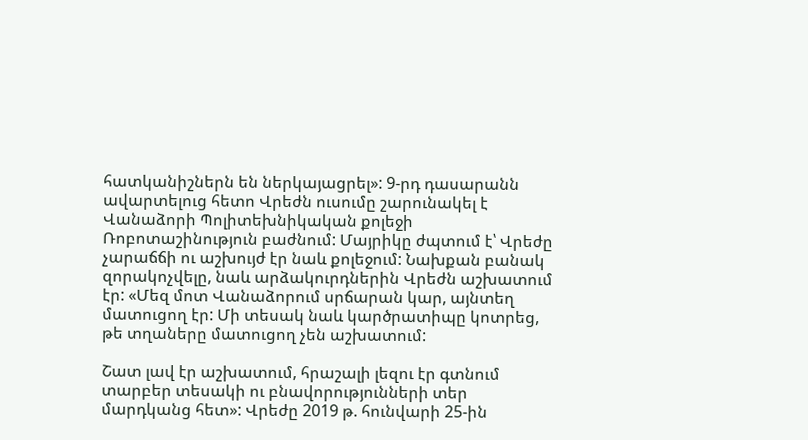հատկանիշներն են ներկայացրել»: 9-րդ դասարանն ավարտելուց հետո Վրեժն ուսումը շարունակել է Վանաձորի Պոլիտեխնիկական քոլեջի Ռոբոտաշինություն բաժնում: Մայրիկը ժպտում է՝ Վրեժը չարաճճի ու աշխույժ էր նաև քոլեջում: Նախքան բանակ զորակոչվելը, նաև արձակուրդներին Վրեժն աշխատում էր: «Մեզ մոտ Վանաձորում սրճարան կար, այնտեղ մատուցող էր: Մի տեսակ նաև կարծրատիպը կոտրեց, թե տղաները մատուցող չեն աշխատում:

Շատ լավ էր աշխատում, հրաշալի լեզու էր գտնում տարբեր տեսակի ու բնավորությունների տեր մարդկանց հետ»: Վրեժը 2019 թ. հունվարի 25-ին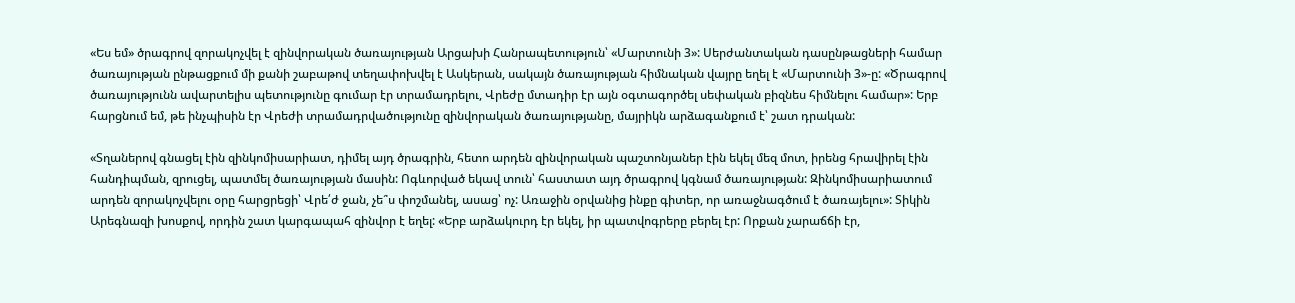«Ես եմ» ծրագրով զորակոչվել է զինվորական ծառայության Արցախի Հանրապետություն՝ «Մարտունի 3»: Սերժանտական դասընթացների համար ծառայության ընթացքում մի քանի շաբաթով տեղափոխվել է Ասկերան, սակայն ծառայության հիմնական վայրը եղել է «Մարտունի 3»-ը: «Ծրագրով ծառայությունն ավարտելիս պետությունը գումար էր տրամադրելու, Վրեժը մտադիր էր այն օգտագործել սեփական բիզնես հիմնելու համար»: Երբ հարցնում եմ, թե ինչպիսին էր Վրեժի տրամադրվածությունը զինվորական ծառայությանը, մայրիկն արձագանքում է՝ շատ դրական:

«Տղաներով գնացել էին զինկոմիսարիատ, դիմել այդ ծրագրին, հետո արդեն զինվորական պաշտոնյաներ էին եկել մեզ մոտ, իրենց հրավիրել էին հանդիպման, զրուցել, պատմել ծառայության մասին: Ոգևորված եկավ տուն՝ հաստատ այդ ծրագրով կգնամ ծառայության: Զինկոմիսարիատում արդեն զորակոչվելու օրը հարցրեցի՝ Վրե՛ժ ջան, չե՞ս փոշմանել, ասաց՝ ոչ: Առաջին օրվանից ինքը գիտեր, որ առաջնագծում է ծառայելու»: Տիկին Արեգնազի խոսքով, որդին շատ կարգապահ զինվոր է եղել: «Երբ արձակուրդ էր եկել, իր պատվոգրերը բերել էր: Որքան չարաճճի էր,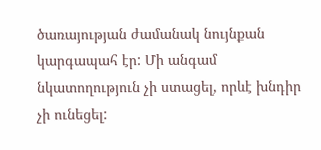ծառայության ժամանակ նույնքան կարգապահ էր: Մի անգամ նկատողություն չի ստացել, որևէ խնդիր չի ունեցել: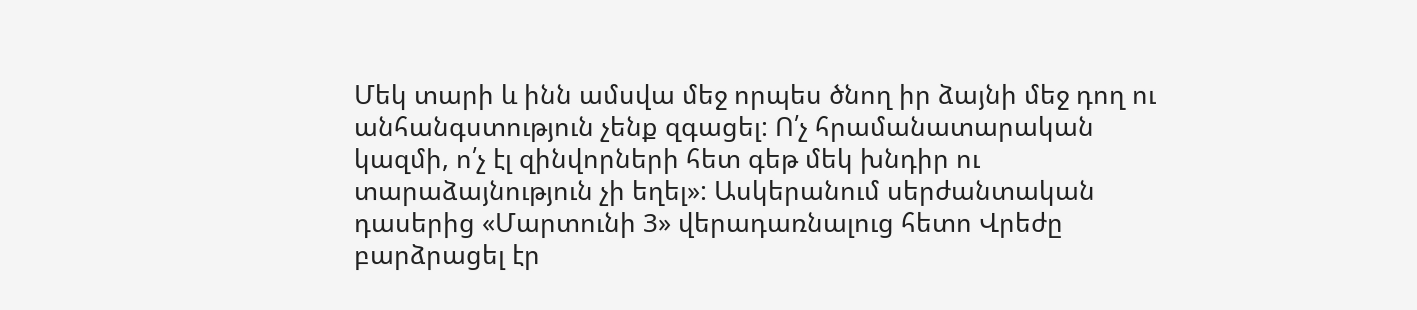Մեկ տարի և ինն ամսվա մեջ որպես ծնող իր ձայնի մեջ դող ու անհանգստություն չենք զգացել: Ո՛չ հրամանատարական կազմի, ո՛չ էլ զինվորների հետ գեթ մեկ խնդիր ու տարաձայնություն չի եղել»: Ասկերանում սերժանտական դասերից «Մարտունի 3» վերադառնալուց հետո Վրեժը բարձրացել էր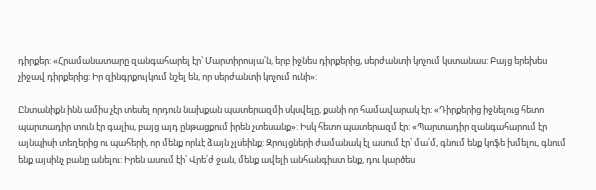դիրքեր: «Հրամանատարը զանգահարել էր՝ Մարտիրոսյա՛ն, երբ իջնես դիրքերից, սերժանտի կոչում կստանաս: Բայց երեխես չիջավ դիրքերից: Իր զինգրքույկում նշել են, որ սերժանտի կոչում ունի»:

Ընտանիքն ինն ամիս չէր տեսել որդուն նախքան պատերազմի սկսվելը, քանի որ համավարակ էր: «Դիրքերից իջնելուց հետո պարտադիր տուն էր գալիս, բայց այդ ընթացքում իրեն չտեսանք»: Իսկ հետո պատերազմ էր: «Պարտադիր զանգահարում էր այնպիսի տեղերից ու պահերի, որ մենք որևէ ձայն չլսեինք: Զրույցների ժամանակ էլ ասում էր՝ մա՛մ, գնում ենք կոֆե խմելու, գնում ենք այսինչ բանը անելու: Իրեն ասում էի՝ Վրե՛ժ ջան, մենք ավելի անհանգիստ ենք, դու կարծես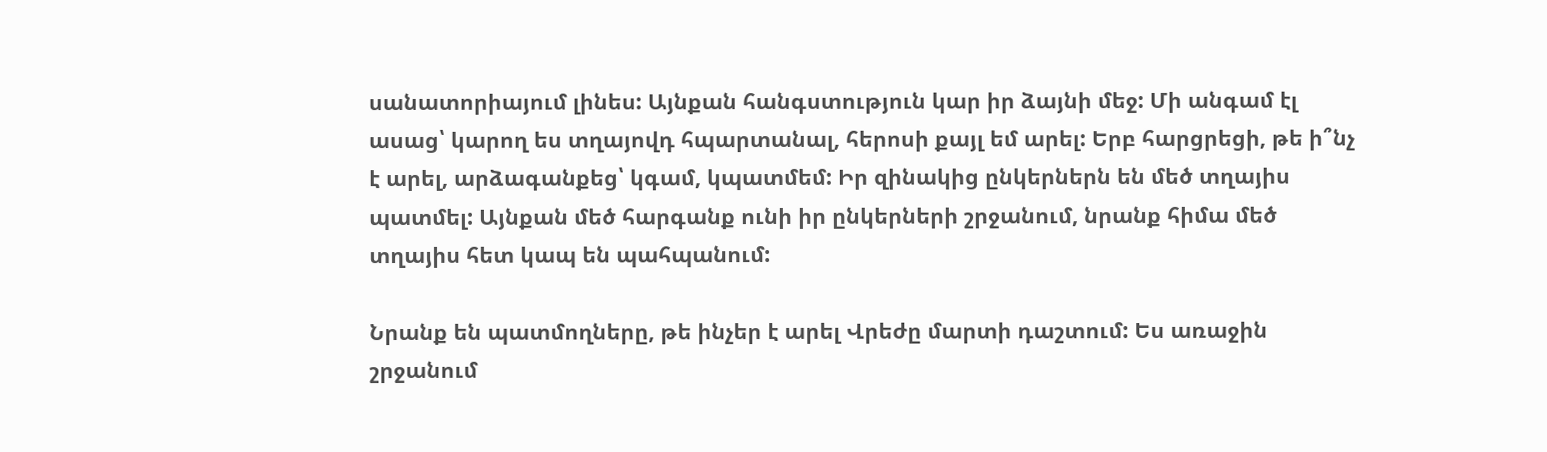սանատորիայում լինես: Այնքան հանգստություն կար իր ձայնի մեջ: Մի անգամ էլ ասաց՝ կարող ես տղայովդ հպարտանալ, հերոսի քայլ եմ արել: Երբ հարցրեցի, թե ի՞նչ է արել, արձագանքեց՝ կգամ, կպատմեմ: Իր զինակից ընկերներն են մեծ տղայիս պատմել: Այնքան մեծ հարգանք ունի իր ընկերների շրջանում, նրանք հիմա մեծ տղայիս հետ կապ են պահպանում:

Նրանք են պատմողները, թե ինչեր է արել Վրեժը մարտի դաշտում: Ես առաջին շրջանում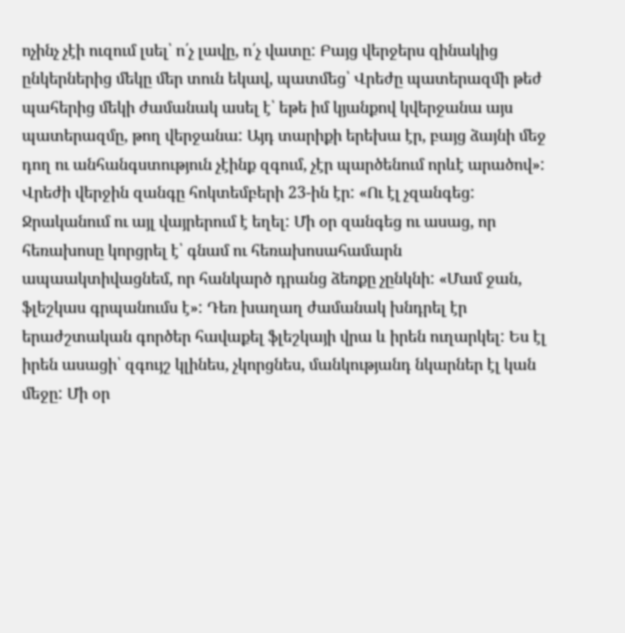ոչինչ չէի ուզում լսել՝ ո՛չ լավը, ո՛չ վատը: Բայց վերջերս զինակից ընկերներից մեկը մեր տուն եկավ, պատմեց՝ Վրեժը պատերազմի թեժ պահերից մեկի ժամանակ ասել է՝ եթե իմ կյանքով կվերջանա այս պատերազմը, թող վերջանա: Այդ տարիքի երեխա էր, բայց ձայնի մեջ դող ու անհանգստություն չէինք զգում, չէր պարծենում որևէ արածով»: Վրեժի վերջին զանգը հոկտեմբերի 23-ին էր: «Ու էլ չզանգեց: Ջրականում ու այլ վայրերում է եղել: Մի օր զանգեց ու ասաց, որ հեռախոսը կորցրել է՝ գնամ ու հեռախոսահամարն ապաակտիվացնեմ, որ հանկարծ դրանց ձեռքը չընկնի: «Մամ ջան, ֆլեշկաս գրպանումս է»: Դեռ խաղաղ ժամանակ խնդրել էր երաժշտական գործեր հավաքել ֆլեշկայի վրա և իրեն ուղարկել: Ես էլ իրեն ասացի՝ զգույշ կլինես, չկորցնես, մանկությանդ նկարներ էլ կան մեջը: Մի օր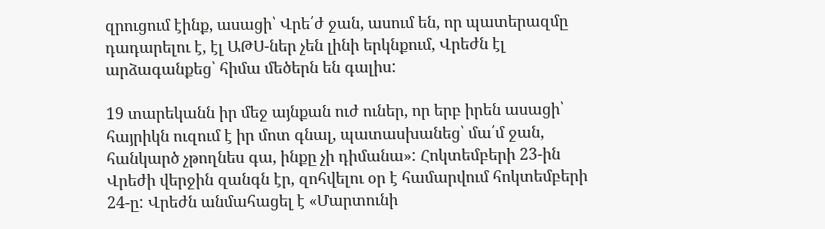զրուցում էինք, ասացի՝ Վրե՛ժ ջան, ասում են, որ պատերազմը դադարելու է, էլ ԱԹՍ-ներ չեն լինի երկնքում, Վրեժն էլ արձագանքեց՝ հիմա մեծերն են գալիս:

19 տարեկանն իր մեջ այնքան ուժ ուներ, որ երբ իրեն ասացի՝ հայրիկն ուզում է իր մոտ գնալ, պատասխանեց՝ մա՛մ ջան, հանկարծ չթողնես գա, ինքը չի դիմանա»: Հոկտեմբերի 23-ին Վրեժի վերջին զանգն էր, զոհվելու օր է համարվում հոկտեմբերի 24-ը: Վրեժն անմահացել է «Մարտունի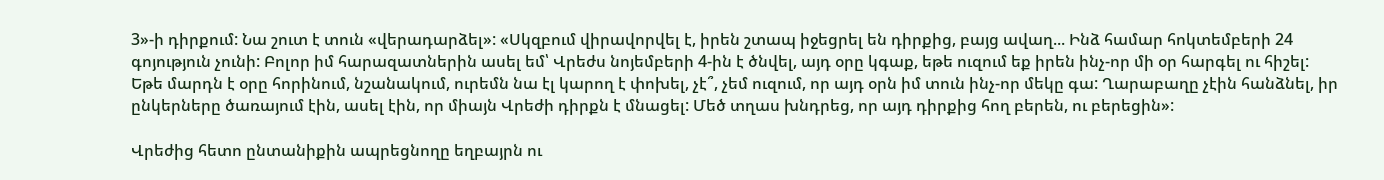3»-ի դիրքում: Նա շուտ է տուն «վերադարձել»: «Սկզբում վիրավորվել է, իրեն շտապ իջեցրել են դիրքից, բայց ավաղ... Ինձ համար հոկտեմբերի 24 գոյություն չունի: Բոլոր իմ հարազատներին ասել եմ՝ Վրեժս նոյեմբերի 4-ին է ծնվել, այդ օրը կգաք, եթե ուզում եք իրեն ինչ-որ մի օր հարգել ու հիշել: Եթե մարդն է օրը հորինում, նշանակում, ուրեմն նա էլ կարող է փոխել, չէ՞, չեմ ուզում, որ այդ օրն իմ տուն ինչ-որ մեկը գա: Ղարաբաղը չէին հանձնել, իր ընկերները ծառայում էին, ասել էին, որ միայն Վրեժի դիրքն է մնացել: Մեծ տղաս խնդրեց, որ այդ դիրքից հող բերեն, ու բերեցին»:

Վրեժից հետո ընտանիքին ապրեցնողը եղբայրն ու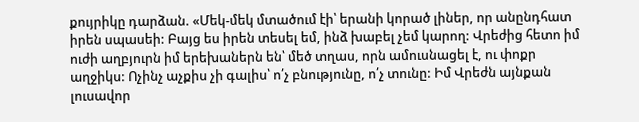քույրիկը դարձան. «Մեկ-մեկ մտածում էի՝ երանի կորած լիներ, որ անընդհատ իրեն սպասեի: Բայց ես իրեն տեսել եմ, ինձ խաբել չեմ կարող: Վրեժից հետո իմ ուժի աղբյուրն իմ երեխաներն են՝ մեծ տղաս, որն ամուսնացել է, ու փոքր աղջիկս: Ոչինչ աչքիս չի գալիս՝ ո՛չ բնությունը, ո՛չ տունը: Իմ Վրեժն այնքան լուսավոր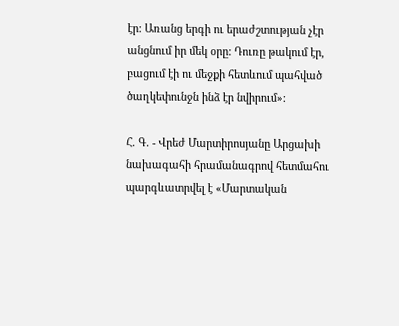էր: Առանց երգի ու երաժշտության չէր անցնում իր մեկ օրը: Դուռը թակում էր, բացում էի ու մեջքի հետևում պահված ծաղկեփունջն ինձ էր նվիրում»:

Հ. Գ. - Վրեժ Մարտիրոսյանը Արցախի նախագահի հրամանագրով հետմահու պարգևատրվել է «Մարտական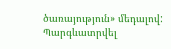ծառայություն» մեդալով: Պարգևատրվել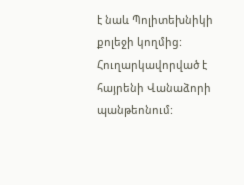է նաև Պոլիտեխնիկի քոլեջի կողմից: Հուղարկավորված է հայրենի Վանաձորի պանթեոնում: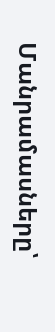Մանրամասները՝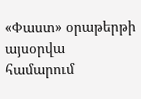«Փաստ» օրաթերթի այսօրվա համարում